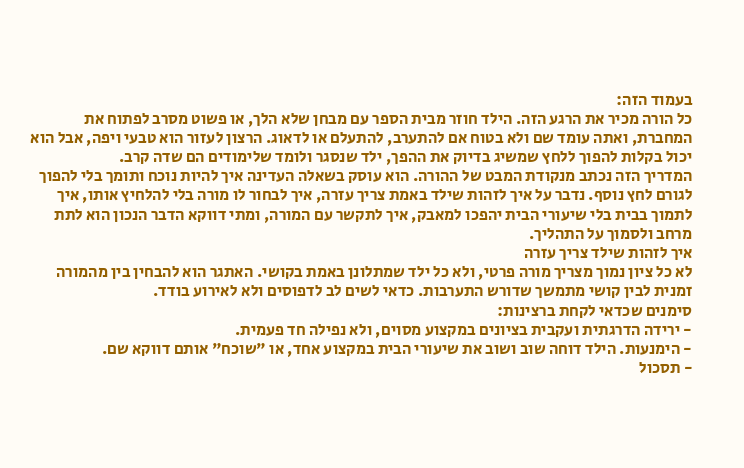בעמוד הזה:
כל הורה מכיר את הרגע הזה. הילד חוזר מבית הספר עם מבחן שלא הלך, או פשוט מסרב לפתוח את המחברת, ואתה עומד שם ולא בטוח אם להתערב, להתעלם או לדאוג. הרצון לעזור הוא טבעי ויפה, אבל הוא יכול בקלות להפוך ללחץ שמשיג בדיוק את ההפך, ילד שנסגר ולומד שלימודים הם שדה קרב.
המדריך הזה נכתב מנקודת המבט של ההורה. הוא עוסק בשאלה העדינה איך להיות נוכח ותומך בלי להפוך לגורם לחץ נוסף. נדבר על איך לזהות שילד באמת צריך עזרה, איך לבחור לו מורה בלי להלחיץ אותו, איך לתמוך בבית בלי שיעורי הבית יהפכו למאבק, איך לתקשר עם המורה, ומתי דווקא הדבר הנכון הוא לתת מרחב ולסמוך על התהליך.
איך לזהות שילד צריך עזרה
לא כל ציון נמוך מצריך מורה פרטי, ולא כל ילד שמתלונן באמת בקושי. האתגר הוא להבחין בין מהמורה זמנית לבין קושי מתמשך שדורש התערבות. כדאי לשים לב לדפוסים ולא לאירוע בודד.
סימנים שכדאי לקחת ברצינות:
- ירידה הדרגתית ועקבית בציונים במקצוע מסוים, ולא נפילה חד פעמית.
- הימנעות. הילד דוחה שוב ושוב את שיעורי הבית במקצוע אחד, או "שוכח" אותם דווקא שם.
- תסכול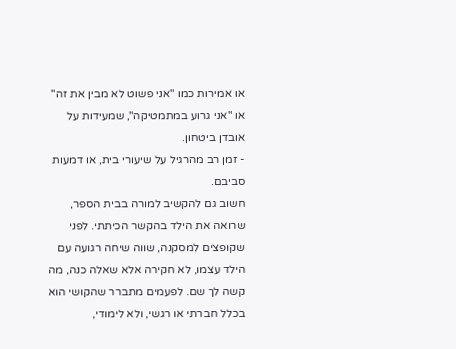או אמירות כמו "אני פשוט לא מבין את זה" או "אני גרוע במתמטיקה", שמעידות על אובדן ביטחון.
- זמן רב מהרגיל על שיעורי בית, או דמעות סביבם.
חשוב גם להקשיב למורה בבית הספר, שרואה את הילד בהקשר הכיתתי. לפני שקופצים למסקנה, שווה שיחה רגועה עם הילד עצמו, לא חקירה אלא שאלה כנה, מה קשה לך שם. לפעמים מתברר שהקושי הוא בכלל חברתי או רגשי, ולא לימודי,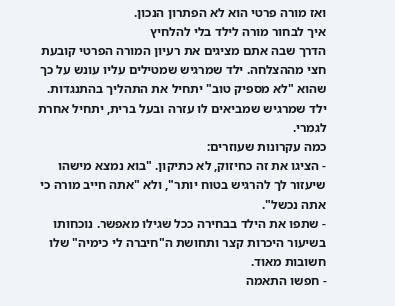ואז מורה פרטי הוא לא הפתרון הנכון.
איך לבחור מורה לילד בלי להלחיץ
הדרך שבה אתם מציגים את רעיון המורה הפרטי קובעת חצי מההצלחה. ילד שמרגיש שמטילים עליו עונש על כך שהוא "לא מספיק טוב" יתחיל את התהליך בהתנגדות. ילד שמרגיש שמביאים לו עזרה ובעל ברית, יתחיל אחרת לגמרי.
כמה עקרונות שעוזרים:
- הציגו את זה כחיזוק, לא כתיקון. "בוא נמצא מישהו שיעזור לך להרגיש בטוח יותר", ולא "אתה חייב מורה כי אתה נכשל".
- שתפו את הילד בבחירה ככל שגילו מאפשר. נוכחותו בשיעור היכרות קצר ותחושת ה"חיברה לי כימיה" שלו חשובות מאוד.
- חפשו התאמה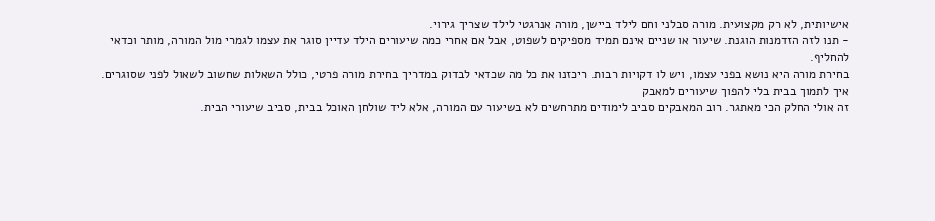אישיותית, לא רק מקצועית. מורה סבלני וחם לילד ביישן, מורה אנרגטי לילד שצריך גירוי.
- תנו לזה הזדמנות הוגנת. שיעור או שניים אינם תמיד מספיקים לשפוט, אבל אם אחרי כמה שיעורים הילד עדיין סוגר את עצמו לגמרי מול המורה, מותר וכדאי להחליף.
בחירת מורה היא נושא בפני עצמו, ויש לו דקויות רבות. ריכזנו את כל מה שכדאי לבדוק במדריך בחירת מורה פרטי, כולל השאלות שחשוב לשאול לפני שסוגרים.
איך לתמוך בבית בלי להפוך שיעורים למאבק
זה אולי החלק הכי מאתגר. רוב המאבקים סביב לימודים מתרחשים לא בשיעור עם המורה, אלא ליד שולחן האוכל בבית, סביב שיעורי הבית.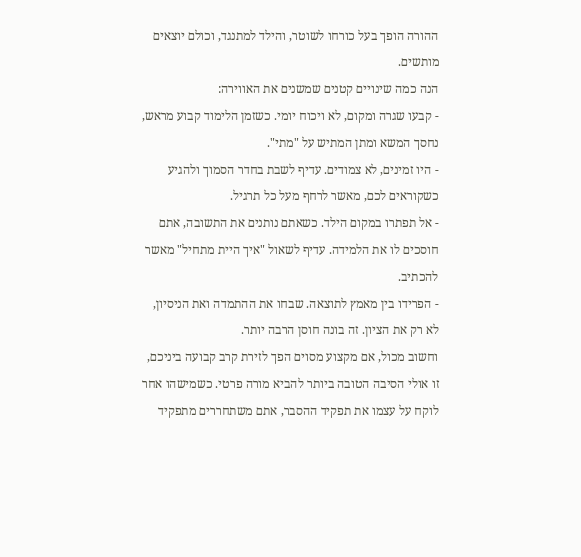ההורה הופך בעל כורחו לשוטר, והילד למתנגד, וכולם יוצאים מותשים.
הנה כמה שינויים קטנים שמשנים את האווירה:
- קבעו שגרה ומקום, לא ויכוח יומי. כשזמן הלימוד קבוע מראש, נחסך המשא ומתן המתיש על "מתי".
- היו זמינים, לא צמודים. עדיף לשבת בחדר הסמוך ולהגיע כשקוראים לכם, מאשר לרחף מעל כל תרגיל.
- אל תפתרו במקום הילד. כשאתם נותנים את התשובה, אתם חוסכים לו את הלמידה. עדיף לשאול "איך היית מתחיל" מאשר להכתיב.
- הפרידו בין מאמץ לתוצאה. שבחו את ההתמדה ואת הניסיון, לא רק את הציון. זה בונה חוסן הרבה יותר.
וחשוב מכול, אם מקצוע מסוים הפך לזירת קרב קבועה ביניכם, זו אולי הסיבה הטובה ביותר להביא מורה פרטי. כשמישהו אחר לוקח על עצמו את תפקיד ההסבר, אתם משתחררים מתפקיד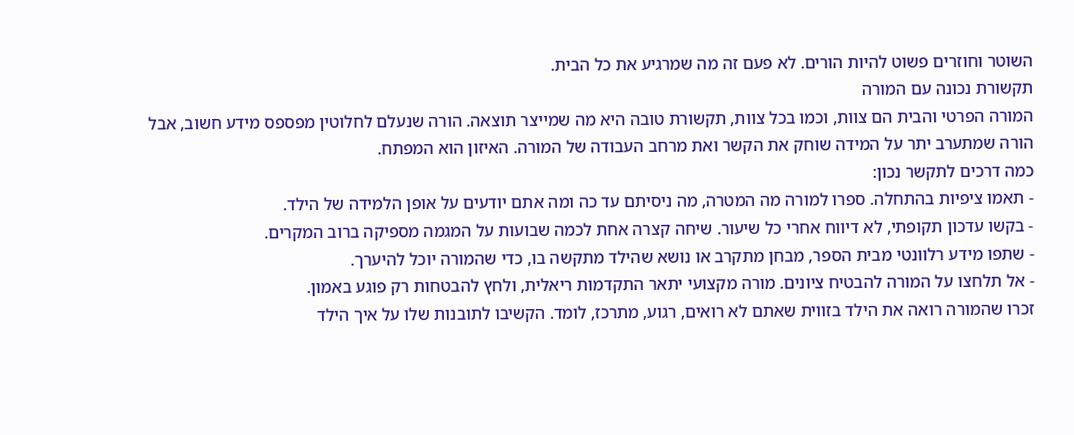השוטר וחוזרים פשוט להיות הורים. לא פעם זה מה שמרגיע את כל הבית.
תקשורת נכונה עם המורה
המורה הפרטי והבית הם צוות, וכמו בכל צוות, תקשורת טובה היא מה שמייצר תוצאה. הורה שנעלם לחלוטין מפספס מידע חשוב, אבל הורה שמתערב יתר על המידה שוחק את הקשר ואת מרחב העבודה של המורה. האיזון הוא המפתח.
כמה דרכים לתקשר נכון:
- תאמו ציפיות בהתחלה. ספרו למורה מה המטרה, מה ניסיתם עד כה ומה אתם יודעים על אופן הלמידה של הילד.
- בקשו עדכון תקופתי, לא דיווח אחרי כל שיעור. שיחה קצרה אחת לכמה שבועות על המגמה מספיקה ברוב המקרים.
- שתפו מידע רלוונטי מבית הספר, מבחן מתקרב או נושא שהילד מתקשה בו, כדי שהמורה יוכל להיערך.
- אל תלחצו על המורה להבטיח ציונים. מורה מקצועי יתאר התקדמות ריאלית, ולחץ להבטחות רק פוגע באמון.
זכרו שהמורה רואה את הילד בזווית שאתם לא רואים, רגוע, מתרכז, לומד. הקשיבו לתובנות שלו על איך הילד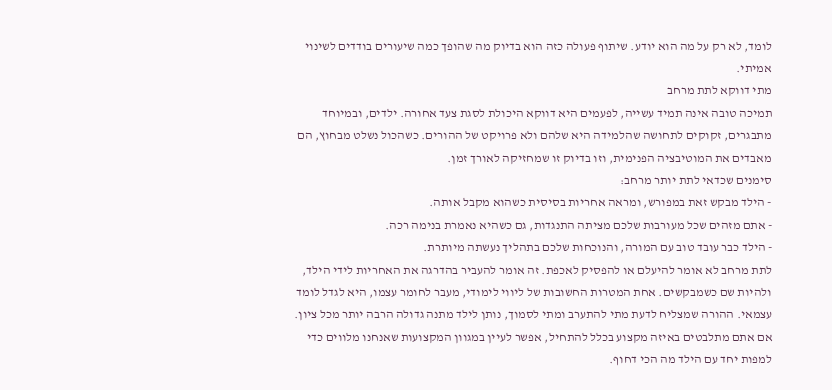לומד, לא רק על מה הוא יודע. שיתוף פעולה כזה הוא בדיוק מה שהופך כמה שיעורים בודדים לשינוי אמיתי.
מתי דווקא לתת מרחב
תמיכה טובה אינה תמיד עשייה, לפעמים היא דווקא היכולת לסגת צעד אחורה. ילדים, ובמיוחד מתבגרים, זקוקים לתחושה שהלמידה היא שלהם ולא פרויקט של ההורים. כשהכול נשלט מבחוץ, הם מאבדים את המוטיבציה הפנימית, וזו בדיוק זו שמחזיקה לאורך זמן.
סימנים שכדאי לתת יותר מרחב:
- הילד מבקש זאת במפורש, ומראה אחריות בסיסית כשהוא מקבל אותה.
- אתם מזהים שכל מעורבות שלכם מציתה התנגדות, גם כשהיא נאמרת בנימה רכה.
- הילד כבר עובד טוב עם המורה, והנוכחות שלכם בתהליך נעשתה מיותרת.
לתת מרחב לא אומר להיעלם או להפסיק לאכפת. זה אומר להעביר בהדרגה את האחריות לידי הילד, ולהיות שם כשמבקשים. אחת המטרות החשובות של ליווי לימודי, מעבר לחומר עצמו, היא לגדל לומד עצמאי. ההורה שמצליח לדעת מתי להתערב ומתי לסמוך, נותן לילד מתנה גדולה הרבה יותר מכל ציון. אם אתם מתלבטים באיזה מקצוע בכלל להתחיל, אפשר לעיין במגוון המקצועות שאנחנו מלווים כדי למפות יחד עם הילד מה הכי דחוף.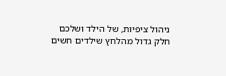ניהול ציפיות, של הילד ושלכם
חלק גדול מהלחץ שילדים חשים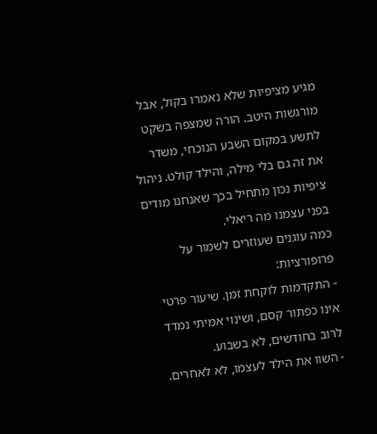מגיע מציפיות שלא נאמרו בקול, אבל מורגשות היטב. הורה שמצפה בשקט לתשע במקום השבע הנוכחי, משדר את זה גם בלי מילה, והילד קולט. ניהול ציפיות נכון מתחיל בכך שאנחנו מודים בפני עצמנו מה ריאלי.
כמה עוגנים שעוזרים לשמור על פרופורציות:
- התקדמות לוקחת זמן. שיעור פרטי אינו כפתור קסם, ושינוי אמיתי נמדד לרוב בחודשים, לא בשבוע.
- השוו את הילד לעצמו, לא לאחרים.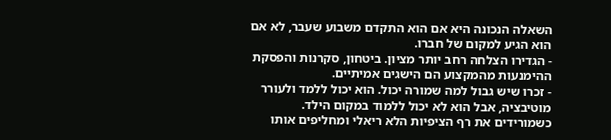השאלה הנכונה היא אם הוא התקדם משבוע שעבר, לא אם הוא הגיע למקום של חברו.
- הגדירו הצלחה רחב יותר מציון. ביטחון, סקרנות והפסקת ההימנעות מהמקצוע הם הישגים אמיתיים.
- זכרו שיש גבול למה שמורה יכול. הוא יכול ללמד ולעורר מוטיבציה, אבל הוא לא יכול ללמוד במקום הילד.
כשמורידים את רף הציפיות הלא ריאלי ומחליפים אותו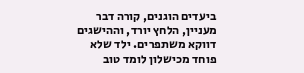ביעדים הוגנים, קורה דבר מעניין, הלחץ יורד, וההישגים דווקא משתפרים. ילד שלא פוחד מכישלון לומד טוב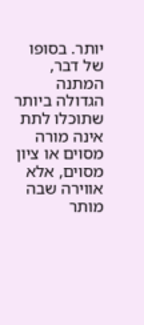יותר. בסופו של דבר, המתנה הגדולה ביותר שתוכלו לתת אינה מורה מסוים או ציון מסוים, אלא אווירה שבה מותר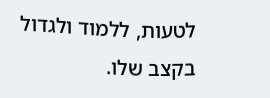לטעות, ללמוד ולגדול בקצב שלו.